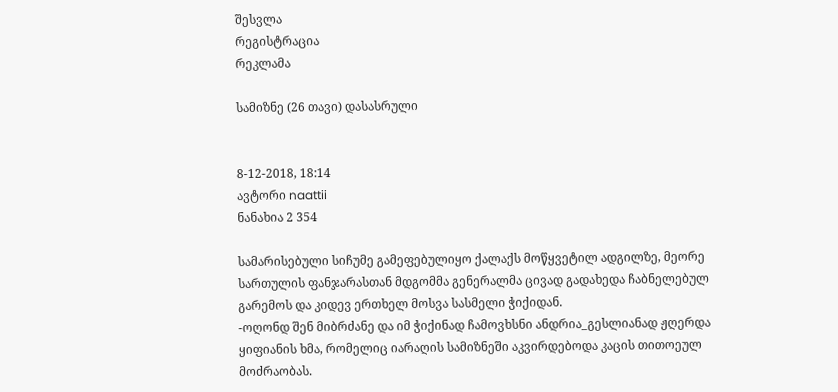შესვლა
რეგისტრაცია
რეკლამა

სამიზნე (26 თავი) დასასრული


8-12-2018, 18:14
ავტორი naattii
ნანახია 2 354

სამარისებული სიჩუმე გამეფებულიყო ქალაქს მოწყვეტილ ადგილზე, მეორე სართულის ფანჯარასთან მდგომმა გენერალმა ცივად გადახედა ჩაბნელებულ გარემოს და კიდევ ერთხელ მოსვა სასმელი ჭიქიდან.
-ოღონდ შენ მიბრძანე და იმ ჭიქინად ჩამოვხსნი ანდრია_გესლიანად ჟღერდა ყიფიანის ხმა, რომელიც იარაღის სამიზნეში აკვირდებოდა კაცის თითოეულ მოძრაობას.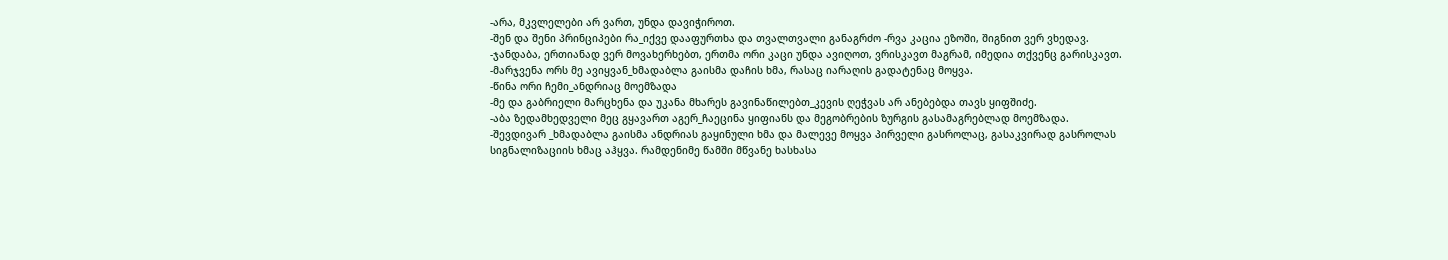-არა, მკვლელები არ ვართ, უნდა დავიჭიროთ.
-შენ და შენი პრინციპები რა_იქვე დააფურთხა და თვალთვალი განაგრძო -რვა კაცია ეზოში, შიგნით ვერ ვხედავ.
-ჯანდაბა, ერთიანად ვერ მოვახერხებთ, ერთმა ორი კაცი უნდა ავიღოთ, ვრისკავთ მაგრამ, იმედია თქვენც გარისკავთ.
-მარჯვენა ორს მე ავიყვან_ხმადაბლა გაისმა დაჩის ხმა, რასაც იარაღის გადატენაც მოყვა.
-წინა ორი ჩემი_ანდრიაც მოემზადა
-მე და გაბრიელი მარცხენა და უკანა მხარეს გავინაწილებთ_კევის ღეჭვას არ ანებებდა თავს ყიფშიძე.
-აბა ზედამხედველი მეც გყავართ აგერ_ჩაეცინა ყიფიანს და მეგობრების ზურგის გასამაგრებლად მოემზადა.
-შევდივარ _ხმადაბლა გაისმა ანდრიას გაყინული ხმა და მალევე მოყვა პირველი გასროლაც, გასაკვირად გასროლას სიგნალიზაციის ხმაც აჰყვა. რამდენიმე წამში მწვანე ხასხასა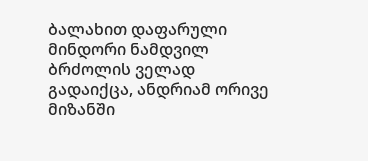ბალახით დაფარული მინდორი ნამდვილ ბრძოლის ველად გადაიქცა, ანდრიამ ორივე მიზანში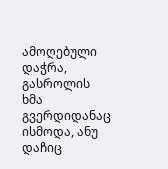ამოღებული დაჭრა, გასროლის ხმა გვერდიდანაც ისმოდა, ანუ დაჩიც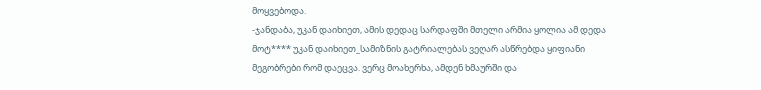მოყვებოდა.
-ჯანდაბა, უკან დაიხიეთ, ამის დედაც სარდაფში მთელი არმია ყოლია ამ დედა მოტ**** უკან დაიხიეთ_სამიზნის გატრიალებას ვეღარ ასწრებდა ყიფიანი მეგობრები რომ დაეცვა. ვერც მოახერხა, ამდენ ხმაურში და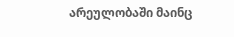არეულობაში მაინც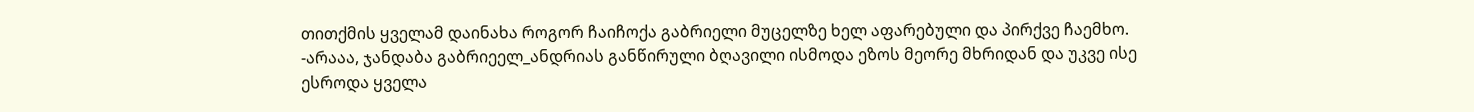თითქმის ყველამ დაინახა როგორ ჩაიჩოქა გაბრიელი მუცელზე ხელ აფარებული და პირქვე ჩაემხო.
-არააა, ჯანდაბა გაბრიეელ_ანდრიას განწირული ბღავილი ისმოდა ეზოს მეორე მხრიდან და უკვე ისე ესროდა ყველა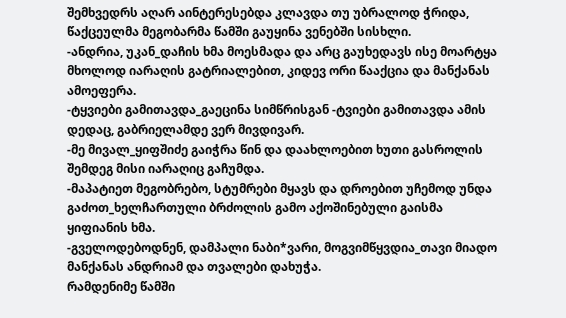შემხვედრს აღარ აინტერესებდა კლავდა თუ უბრალოდ ჭრიდა, წაქცეულმა მეგობარმა წამში გაუყინა ვენებში სისხლი.
-ანდრია, უკან_დაჩის ხმა მოესმადა და არც გაუხედავს ისე მოარტყა მხოლოდ იარაღის გატრიალებით, კიდევ ორი წააქცია და მანქანას ამოეფერა.
-ტყვიები გამითავდა_გაეცინა სიმწრისგან -ტვიები გამითავდა ამის დედაც, გაბრიელამდე ვერ მივდივარ.
-მე მივალ_ყიფშიძე გაიჭრა წინ და დაახლოებით ხუთი გასროლის შემდეგ მისი იარაღიც გაჩუმდა.
-მაპატიეთ მეგობრებო, სტუმრები მყავს და დროებით უჩემოდ უნდა გაძოთ_ხელჩართული ბრძოლის გამო აქოშინებული გაისმა ყიფიანის ხმა.
-გველოდებოდნენ, დამპალი ნაბი*ვარი, მოგვიმწყვდია_თავი მიადო მანქანას ანდრიამ და თვალები დახუჭა.
რამდენიმე წამში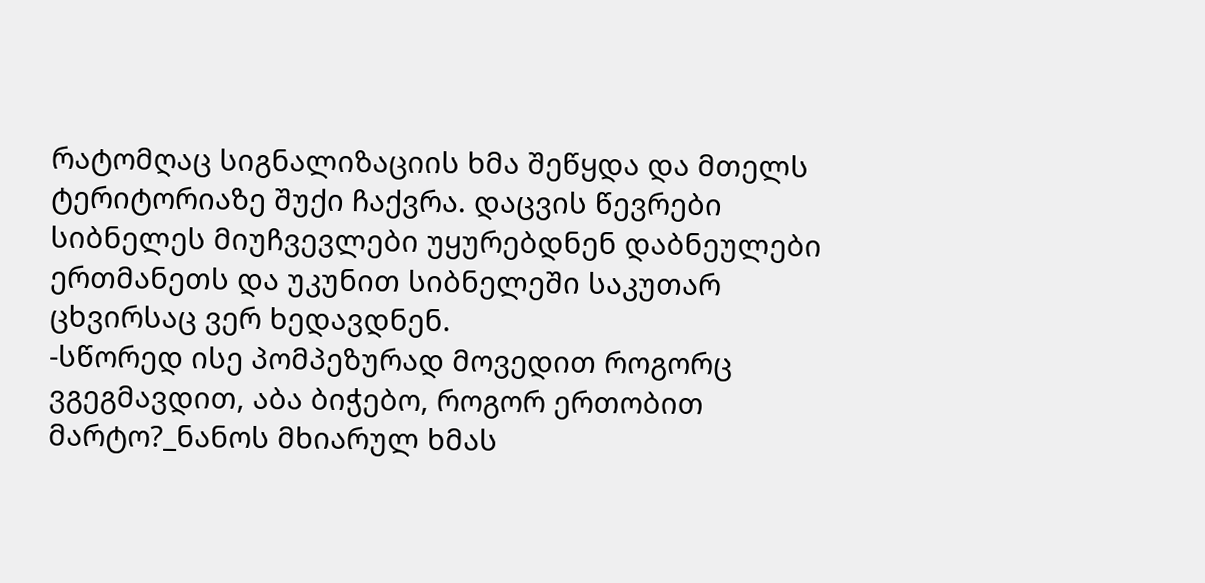რატომღაც სიგნალიზაციის ხმა შეწყდა და მთელს ტერიტორიაზე შუქი ჩაქვრა. დაცვის წევრები სიბნელეს მიუჩვევლები უყურებდნენ დაბნეულები ერთმანეთს და უკუნით სიბნელეში საკუთარ ცხვირსაც ვერ ხედავდნენ.
-სწორედ ისე პომპეზურად მოვედით როგორც ვგეგმავდით, აბა ბიჭებო, როგორ ერთობით მარტო?_ნანოს მხიარულ ხმას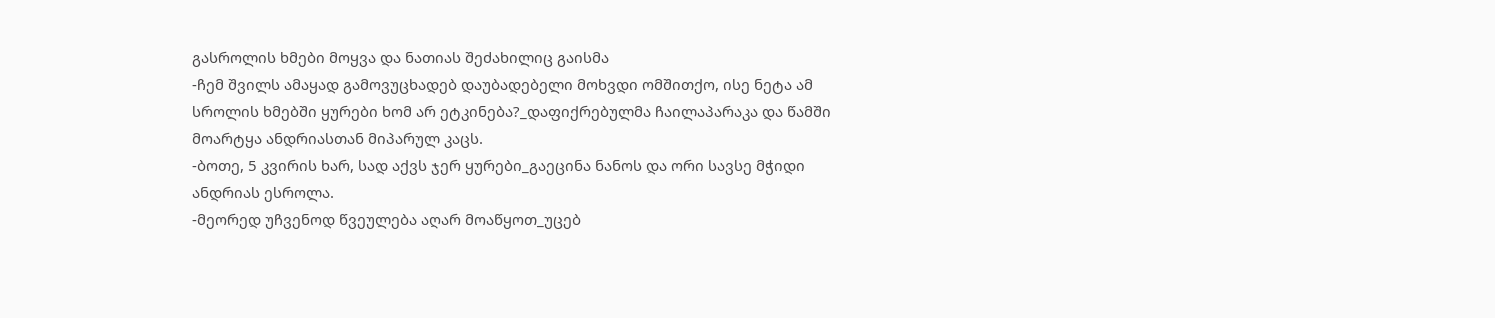გასროლის ხმები მოყვა და ნათიას შეძახილიც გაისმა
-ჩემ შვილს ამაყად გამოვუცხადებ დაუბადებელი მოხვდი ომშითქო, ისე ნეტა ამ სროლის ხმებში ყურები ხომ არ ეტკინება?_დაფიქრებულმა ჩაილაპარაკა და წამში მოარტყა ანდრიასთან მიპარულ კაცს.
-ბოთე, 5 კვირის ხარ, სად აქვს ჯერ ყურები_გაეცინა ნანოს და ორი სავსე მჭიდი ანდრიას ესროლა.
-მეორედ უჩვენოდ წვეულება აღარ მოაწყოთ_უცებ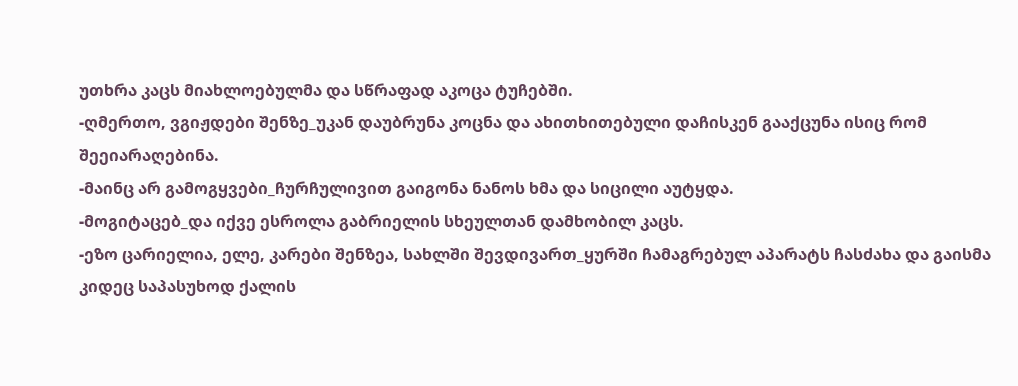უთხრა კაცს მიახლოებულმა და სწრაფად აკოცა ტუჩებში.
-ღმერთო, ვგიჟდები შენზე_უკან დაუბრუნა კოცნა და ახითხითებული დაჩისკენ გააქცუნა ისიც რომ შეეიარაღებინა.
-მაინც არ გამოგყვები_ჩურჩულივით გაიგონა ნანოს ხმა და სიცილი აუტყდა.
-მოგიტაცებ_და იქვე ესროლა გაბრიელის სხეულთან დამხობილ კაცს.
-ეზო ცარიელია, ელე, კარები შენზეა, სახლში შევდივართ_ყურში ჩამაგრებულ აპარატს ჩასძახა და გაისმა კიდეც საპასუხოდ ქალის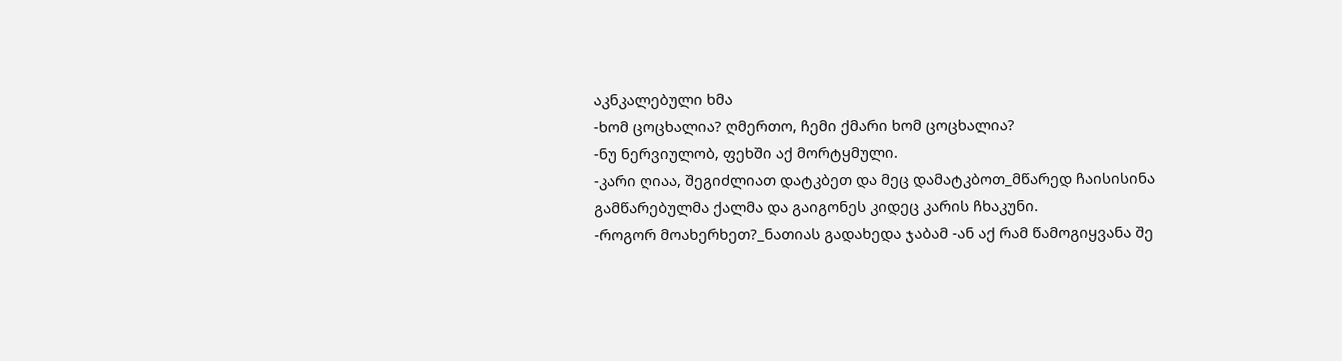აკნკალებული ხმა
-ხომ ცოცხალია? ღმერთო, ჩემი ქმარი ხომ ცოცხალია?
-ნუ ნერვიულობ, ფეხში აქ მორტყმული.
-კარი ღიაა, შეგიძლიათ დატკბეთ და მეც დამატკბოთ_მწარედ ჩაისისინა გამწარებულმა ქალმა და გაიგონეს კიდეც კარის ჩხაკუნი.
-როგორ მოახერხეთ?_ნათიას გადახედა ჯაბამ -ან აქ რამ წამოგიყვანა შე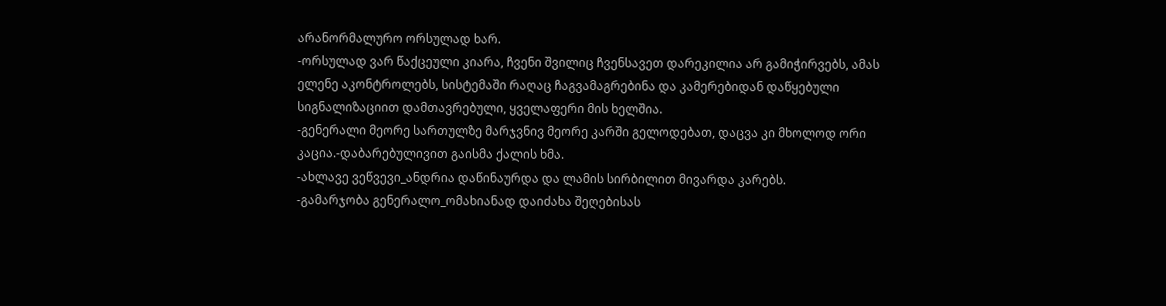არანორმალურო ორსულად ხარ.
-ორსულად ვარ წაქცეული კიარა, ჩვენი შვილიც ჩვენსავეთ დარეკილია არ გამიჭირვებს, ამას ელენე აკონტროლებს, სისტემაში რაღაც ჩაგვამაგრებინა და კამერებიდან დაწყებული სიგნალიზაციით დამთავრებული, ყველაფერი მის ხელშია.
-გენერალი მეორე სართულზე მარჯვნივ მეორე კარში გელოდებათ, დაცვა კი მხოლოდ ორი კაცია.-დაბარებულივით გაისმა ქალის ხმა.
-ახლავე ვეწვევი_ანდრია დაწინაურდა და ლამის სირბილით მივარდა კარებს.
-გამარჯობა გენერალო_ომახიანად დაიძახა შეღებისას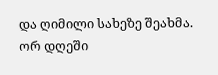და ღიმილი სახეზე შეახმა. ორ დღეში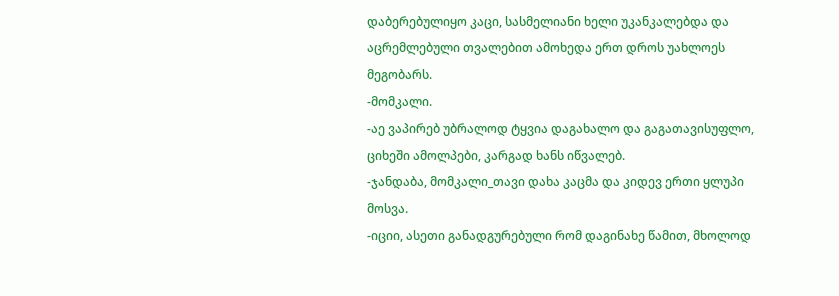დაბერებულიყო კაცი, სასმელიანი ხელი უკანკალებდა და აცრემლებული თვალებით ამოხედა ერთ დროს უახლოეს მეგობარს.
-მომკალი.
-აე ვაპირებ უბრალოდ ტყვია დაგახალო და გაგათავისუფლო, ციხეში ამოლპები, კარგად ხანს იწვალებ.
-ჯანდაბა, მომკალი_თავი დახა კაცმა და კიდევ ერთი ყლუპი მოსვა.
-იციი, ასეთი განადგურებული რომ დაგინახე წამით, მხოლოდ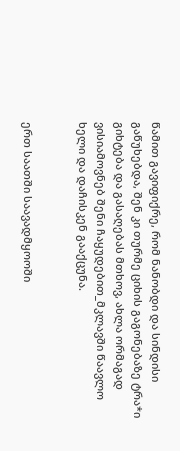წამით გავიფიქრე, რომ ნანობდი და სინდისი გაწუხებდა, შენ კი თურმე ციხის გაგონებაზე ტრა*ი გიხტება და გასაღებას მთხოვ, ახლა ორმაგად ვისიამოვნებ შენი ჩაყუდებით_მკლავში წაავლო ხელი და დაჩისკენ გააქცუნა.


ერთ საათში საავადმყოოში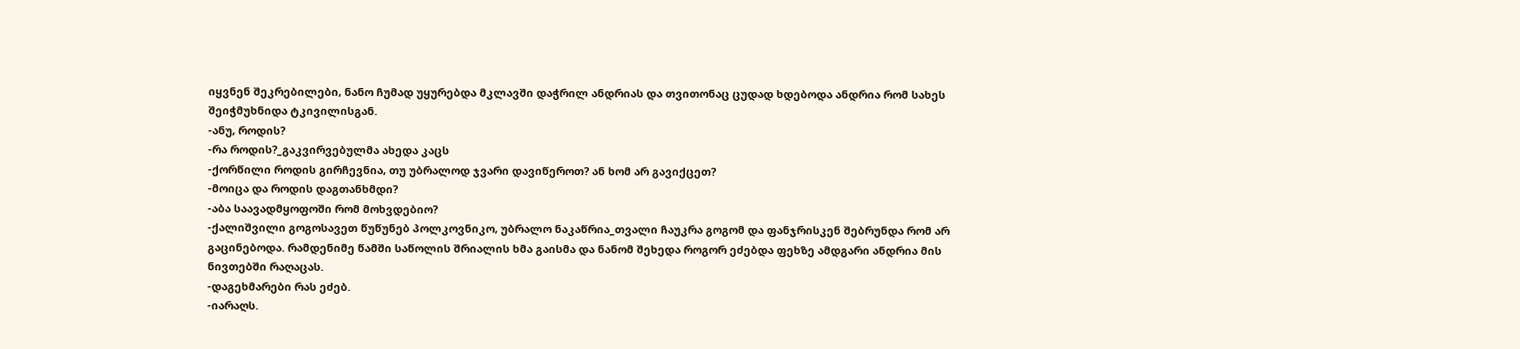იყვნენ შეკრებილები, ნანო ჩუმად უყურებდა მკლავში დაჭრილ ანდრიას და თვითონაც ცუდად ხდებოდა ანდრია რომ სახეს შეიჭმუხნიდა ტკივილისგან.
-ანუ, როდის?
-რა როდის?_გაკვირვებულმა ახედა კაცს
-ქორწილი როდის გირჩევნია, თუ უბრალოდ ჯვარი დავიწეროთ? ან ხომ არ გავიქცეთ?
-მოიცა და როდის დაგთანხმდი?
-აბა საავადმყოფოში რომ მოხვდებიო?
-ქალიშვილი გოგოსავეთ წუწუნებ პოლკოვნიკო, უბრალო ნაკაწრია_თვალი ჩაუკრა გოგომ და ფანჯრისკენ შებრუნდა რომ არ გაცინებოდა. რამდენიმე წამში საწოლის შრიალის ხმა გაისმა და ნანომ შეხედა როგორ ეძებდა ფეხზე ამდგარი ანდრია მის ნივთებში რაღაცას.
-დაგეხმარები რას ეძებ.
-იარაღს.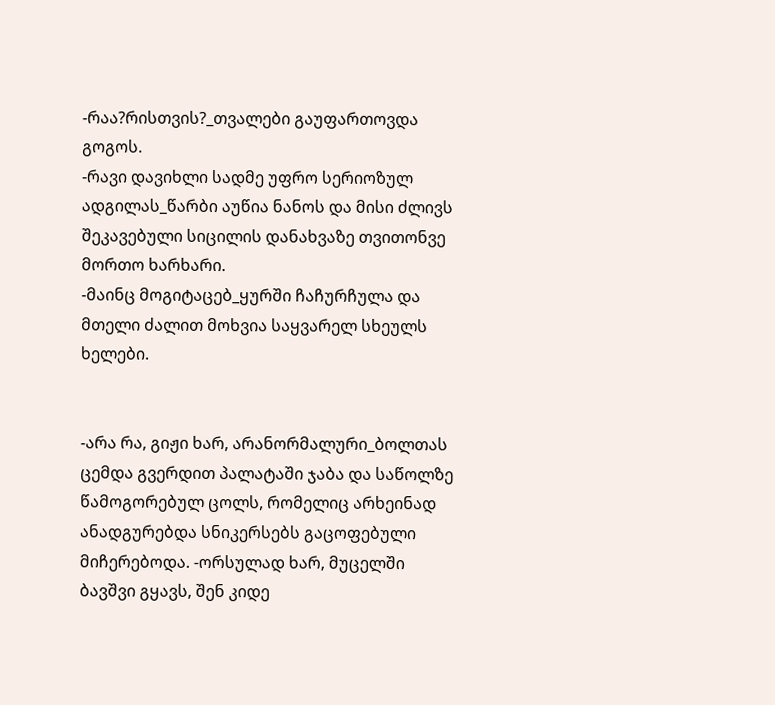-რაა?რისთვის?_თვალები გაუფართოვდა გოგოს.
-რავი დავიხლი სადმე უფრო სერიოზულ ადგილას_წარბი აუწია ნანოს და მისი ძლივს შეკავებული სიცილის დანახვაზე თვითონვე მორთო ხარხარი.
-მაინც მოგიტაცებ_ყურში ჩაჩურჩულა და მთელი ძალით მოხვია საყვარელ სხეულს ხელები.


-არა რა, გიჟი ხარ, არანორმალური_ბოლთას ცემდა გვერდით პალატაში ჯაბა და საწოლზე წამოგორებულ ცოლს, რომელიც არხეინად ანადგურებდა სნიკერსებს გაცოფებული მიჩერებოდა. -ორსულად ხარ, მუცელში ბავშვი გყავს, შენ კიდე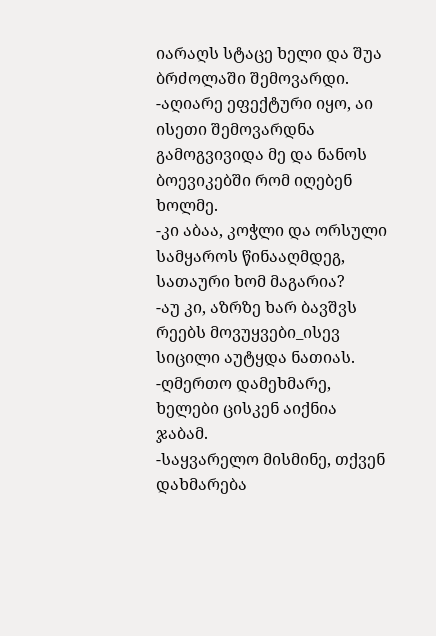იარაღს სტაცე ხელი და შუა ბრძოლაში შემოვარდი.
-აღიარე ეფექტური იყო, აი ისეთი შემოვარდნა გამოგვივიდა მე და ნანოს ბოევიკებში რომ იღებენ ხოლმე.
-კი აბაა, კოჭლი და ორსული სამყაროს წინააღმდეგ, სათაური ხომ მაგარია?
-აუ კი, აზრზე ხარ ბავშვს რეებს მოვუყვები_ისევ სიცილი აუტყდა ნათიას.
-ღმერთო დამეხმარე, ხელები ცისკენ აიქნია ჯაბამ.
-საყვარელო მისმინე, თქვენ დახმარება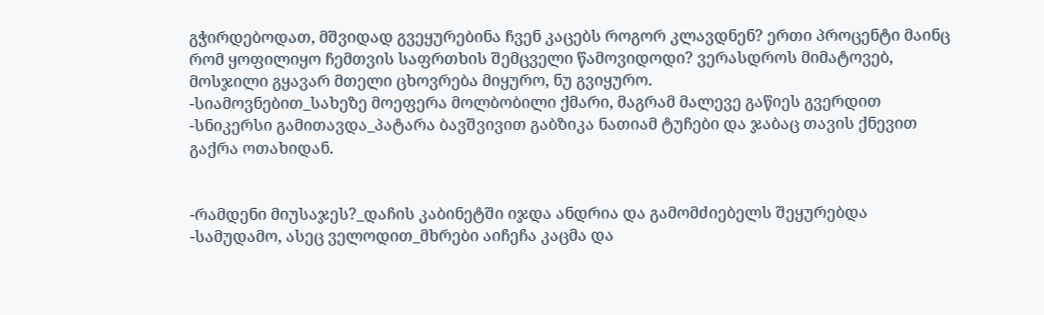გჭირდებოდათ, მშვიდად გვეყურებინა ჩვენ კაცებს როგორ კლავდნენ? ერთი პროცენტი მაინც რომ ყოფილიყო ჩემთვის საფრთხის შემცველი წამოვიდოდი? ვერასდროს მიმატოვებ, მოსჯილი გყავარ მთელი ცხოვრება მიყურო, ნუ გვიყურო.
-სიამოვნებით_სახეზე მოეფერა მოლბობილი ქმარი, მაგრამ მალევე გაწიეს გვერდით
-სნიკერსი გამითავდა_პატარა ბავშვივით გაბზიკა ნათიამ ტუჩები და ჯაბაც თავის ქნევით გაქრა ოთახიდან.


-რამდენი მიუსაჯეს?_დაჩის კაბინეტში იჯდა ანდრია და გამომძიებელს შეყურებდა
-სამუდამო, ასეც ველოდით_მხრები აიჩეჩა კაცმა და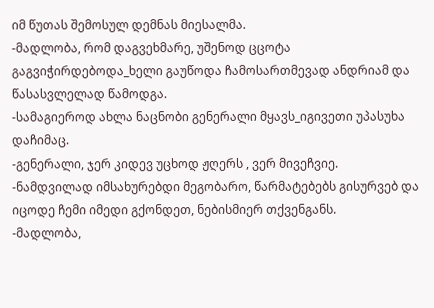იმ წუთას შემოსულ დემნას მიესალმა.
-მადლობა, რომ დაგვეხმარე, უშენოდ ცცოტა გაგვიჭირდებოდა_ხელი გაუწოდა ჩამოსართმევად ანდრიამ და წასასვლელად წამოდგა.
-სამაგიეროდ ახლა ნაცნობი გენერალი მყავს_იგივეთი უპასუხა დაჩიმაც.
-გენერალი, ჯერ კიდევ უცხოდ ჟღერს , ვერ მივეჩვიე.
-ნამდვილად იმსახურებდი მეგობარო, წარმატებებს გისურვებ და იცოდე ჩემი იმედი გქონდეთ, ნებისმიერ თქვენგანს.
-მადლობა,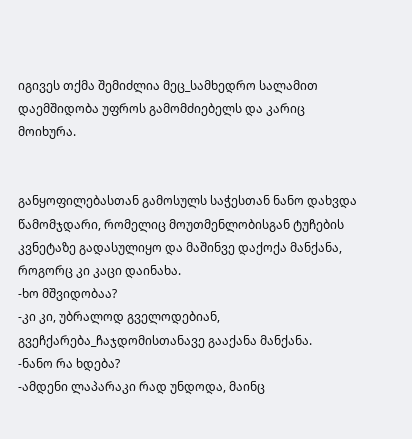იგივეს თქმა შემიძლია მეც_სამხედრო სალამით დაემშიდობა უფროს გამომძიებელს და კარიც მოიხურა.


განყოფილებასთან გამოსულს საჭესთან ნანო დახვდა წამომჯდარი, რომელიც მოუთმენლობისგან ტუჩების კვნეტაზე გადასულიყო და მაშინვე დაქოქა მანქანა, როგორც კი კაცი დაინახა.
-ხო მშვიდობაა?
-კი კი, უბრალოდ გველოდებიან, გვეჩქარება_ჩაჯდომისთანავე გააქანა მანქანა.
-ნანო რა ხდება?
-ამდენი ლაპარაკი რად უნდოდა, მაინც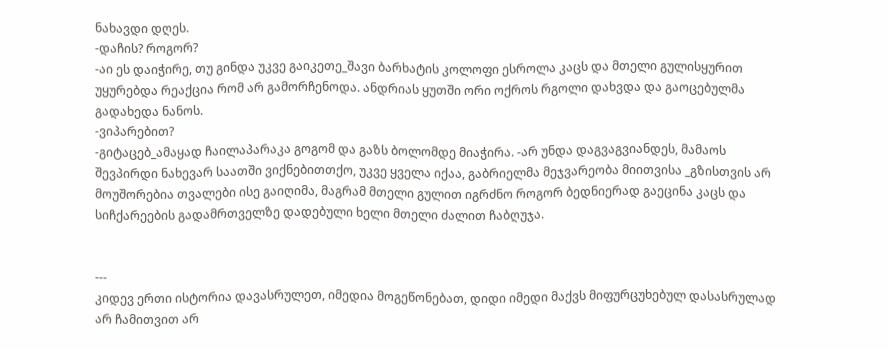ნახავდი დღეს.
-დაჩის? როგორ?
-აი ეს დაიჭირე, თუ გინდა უკვე გაიკეთე_შავი ბარხატის კოლოფი ესროლა კაცს და მთელი გულისყურით უყურებდა რეაქცია რომ არ გამორჩენოდა. ანდრიას ყუთში ორი ოქროს რგოლი დახვდა და გაოცებულმა გადახედა ნანოს.
-ვიპარებით?
-გიტაცებ_ამაყად ჩაილაპარაკა გოგომ და გაზს ბოლომდე მიაჭირა. -არ უნდა დაგვაგვიანდეს, მამაოს შევპირდი ნახევარ საათში ვიქნებითთქო, უკვე ყველა იქაა, გაბრიელმა მეჯვარეობა მიითვისა _გზისთვის არ მოუშორებია თვალები ისე გაიღიმა, მაგრამ მთელი გულით იგრძნო როგორ ბედნიერად გაეცინა კაცს და სიჩქარეების გადამრთველზე დადებული ხელი მთელი ძალით ჩაბღუჯა.


---
კიდევ ერთი ისტორია დავასრულეთ, იმედია მოგეწონებათ, დიდი იმედი მაქვს მიფურცუხებულ დასასრულად არ ჩამითვით არ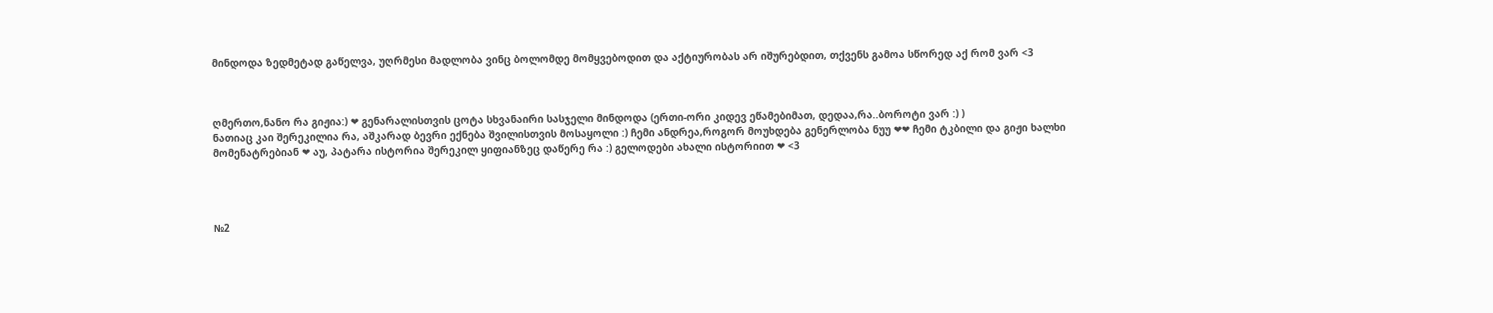მინდოდა ზედმეტად გაწელვა, უღრმესი მადლობა ვინც ბოლომდე მომყვებოდით და აქტიურობას არ იშურებდით, თქვენს გამოა სწორედ აქ რომ ვარ <3



ღმერთო,ნანო რა გიჟია:) ❤ გენარალისთვის ცოტა სხვანაირი სასჯელი მინდოდა (ერთი-ორი კიდევ ეწამებიმათ, დედაა,რა..ბოროტი ვარ :) )
ნათიაც კაი შერეკილია რა, აშკარად ბევრი ექნება შვილისთვის მოსაყოლი :) ჩემი ანდრეა,როგორ მოუხდება გენერლობა ნუუ ❤❤ ჩემი ტკბილი და გიჟი ხალხი მომენატრებიან ❤ აუ, პატარა ისტორია შერეკილ ყიფიანზეც დაწერე რა :) გელოდები ახალი ისტორიით ❤ <3




№2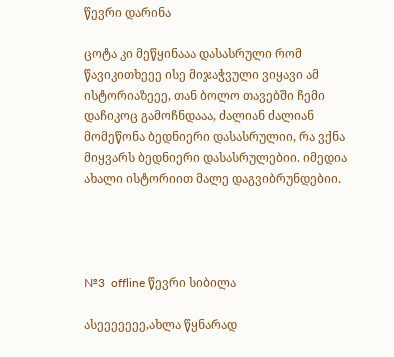წევრი დარინა

ცოტა კი მეწყინააა დასასრული რომ წავიკითხეეე ისე მიჯაჭვული ვიყავი ამ ისტორიაზეეე, თან ბოლო თავებში ჩემი დაჩიკოც გამოჩნდააა, ძალიან ძალიან მომეწონა ბედნიერი დასასრულიი, რა ვქნა მიყვარს ბედნიერი დასასრულებიი. იმედია ახალი ისტორიით მალე დაგვიბრუნდებიი.




№3  offline წევრი სიბილა

ასეეეეეეე,ახლა წყნარად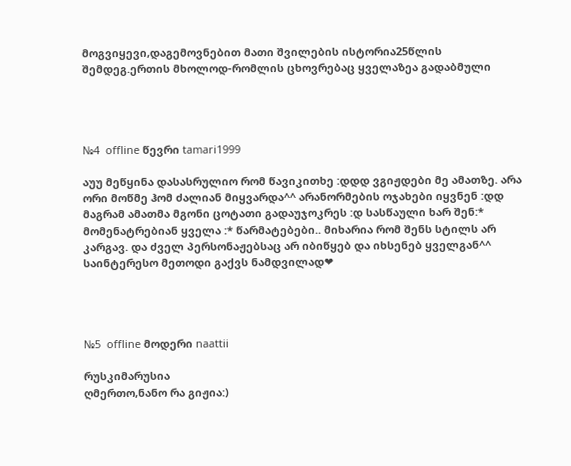მოგვიყევი,დაგემოვნებით მათი შვილების ისტორია25წლის შემდეგ.ერთის მხოლოდ-რომლის ცხოვრებაც ყველაზეა გადაბმული




№4  offline წევრი tamari1999

აუუ მეწყინა დასასრულიო რომ წავიკითხე :დდდ ვგიჟდები მე ამათზე. არა ორი მოწმე ჰომ ძალიან მიყვარდა^^ არანორმების ოჯახები იყვნენ :დდ მაგრამ ამათმა მგონი ცოტათი გადაუჯოკრეს :დ სასწაული ხარ შენ:* მომენატრებიან ყველა :* წარმატებები.. მიხარია რომ შენს სტილს არ კარგავ. და ძველ პერსონაჟებსაც არ იბიწყებ და იხსენებ ყველგან^^ საინტერესო მეთოდი გაქვს ნამდვილად❤




№5  offline მოდერი naattii

რუსკიმარუსია
ღმერთო,ნანო რა გიჟია:)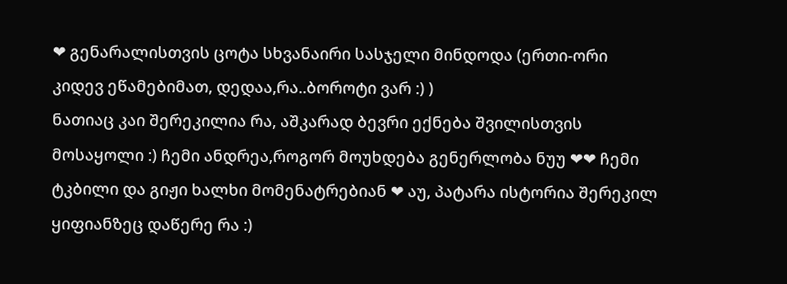❤ გენარალისთვის ცოტა სხვანაირი სასჯელი მინდოდა (ერთი-ორი კიდევ ეწამებიმათ, დედაა,რა..ბოროტი ვარ :) )
ნათიაც კაი შერეკილია რა, აშკარად ბევრი ექნება შვილისთვის მოსაყოლი :) ჩემი ანდრეა,როგორ მოუხდება გენერლობა ნუუ ❤❤ ჩემი ტკბილი და გიჟი ხალხი მომენატრებიან ❤ აუ, პატარა ისტორია შერეკილ ყიფიანზეც დაწერე რა :)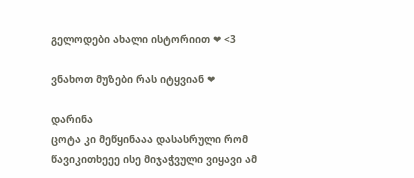გელოდები ახალი ისტორიით ❤ <3

ვნახოთ მუზები რას იტყვიან ❤

დარინა
ცოტა კი მეწყინააა დასასრული რომ წავიკითხეეე ისე მიჯაჭვული ვიყავი ამ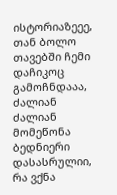ისტორიაზეეე, თან ბოლო თავებში ჩემი დაჩიკოც გამოჩნდააა, ძალიან ძალიან მომეწონა ბედნიერი დასასრულიი, რა ვქნა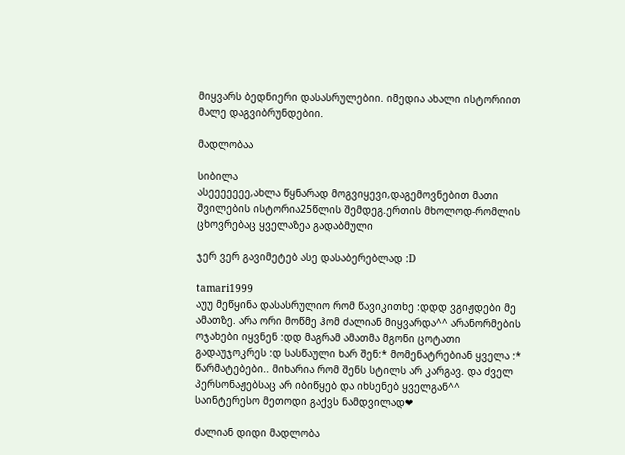მიყვარს ბედნიერი დასასრულებიი. იმედია ახალი ისტორიით მალე დაგვიბრუნდებიი.

მადლობაა

სიბილა
ასეეეეეეე,ახლა წყნარად მოგვიყევი,დაგემოვნებით მათი შვილების ისტორია25წლის შემდეგ.ერთის მხოლოდ-რომლის ცხოვრებაც ყველაზეა გადაბმული

ჯერ ვერ გავიმეტებ ასე დასაბერებლად :D

tamari1999
აუუ მეწყინა დასასრულიო რომ წავიკითხე :დდდ ვგიჟდები მე ამათზე. არა ორი მოწმე ჰომ ძალიან მიყვარდა^^ არანორმების ოჯახები იყვნენ :დდ მაგრამ ამათმა მგონი ცოტათი გადაუჯოკრეს :დ სასწაული ხარ შენ:* მომენატრებიან ყველა :* წარმატებები.. მიხარია რომ შენს სტილს არ კარგავ. და ძველ პერსონაჟებსაც არ იბიწყებ და იხსენებ ყველგან^^ საინტერესო მეთოდი გაქვს ნამდვილად❤

ძალიან დიდი მადლობა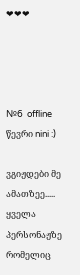❤❤❤




№6  offline წევრი nini :)

ვგიჟდები მე ამათზეე..... ყველა პერსონაჟზე რომელიც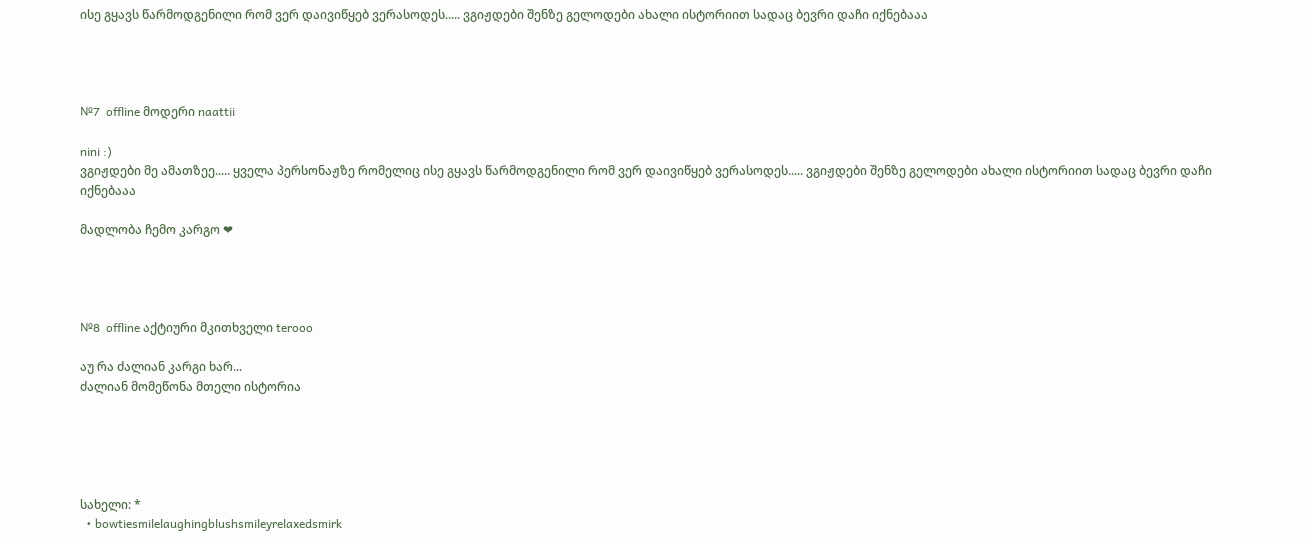ისე გყავს წარმოდგენილი რომ ვერ დაივიწყებ ვერასოდეს..... ვგიჟდები შენზე გელოდები ახალი ისტორიით სადაც ბევრი დაჩი იქნებააა




№7  offline მოდერი naattii

nini :)
ვგიჟდები მე ამათზეე..... ყველა პერსონაჟზე რომელიც ისე გყავს წარმოდგენილი რომ ვერ დაივიწყებ ვერასოდეს..... ვგიჟდები შენზე გელოდები ახალი ისტორიით სადაც ბევრი დაჩი იქნებააა

მადლობა ჩემო კარგო ❤




№8  offline აქტიური მკითხველი terooo

აუ რა ძალიან კარგი ხარ...
ძალიან მომეწონა მთელი ისტორია





სახელი: *
  • bowtiesmilelaughingblushsmileyrelaxedsmirk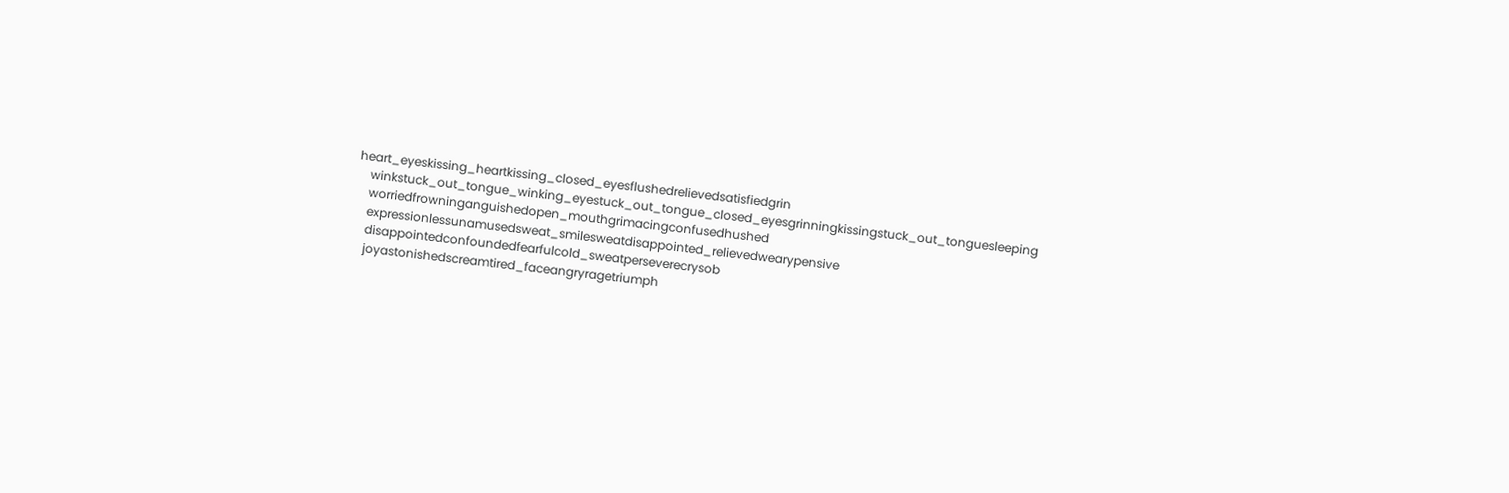heart_eyeskissing_heartkissing_closed_eyesflushedrelievedsatisfiedgrin
    winkstuck_out_tongue_winking_eyestuck_out_tongue_closed_eyesgrinningkissingstuck_out_tonguesleeping
    worriedfrowninganguishedopen_mouthgrimacingconfusedhushed
    expressionlessunamusedsweat_smilesweatdisappointed_relievedwearypensive
    disappointedconfoundedfearfulcold_sweatperseverecrysob
    joyastonishedscreamtired_faceangryragetriumph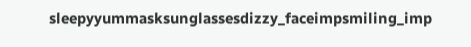sleepyyummasksunglassesdizzy_faceimpsmiling_imp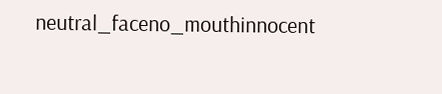neutral_faceno_mouthinnocent